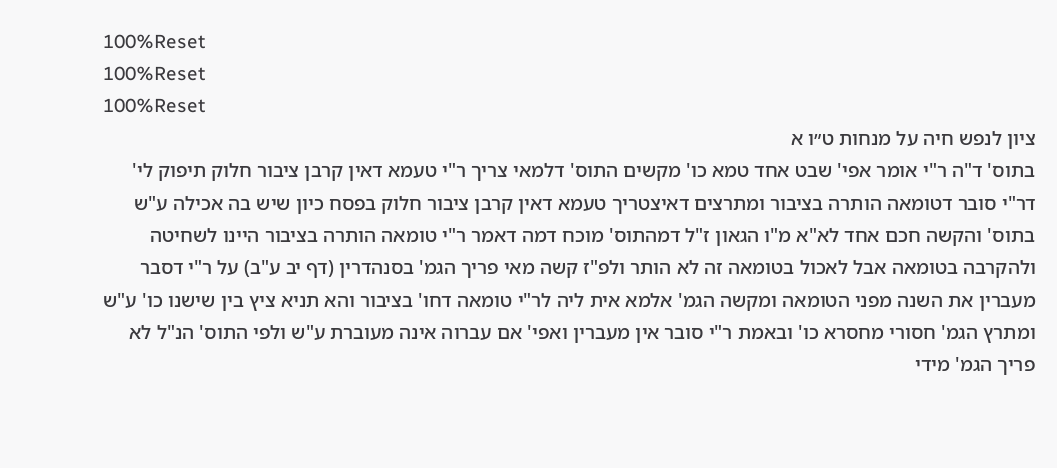100%Reset
100%Reset
100%Reset
ציון לנפש חיה על מנחות ט״ו א
בתוס' ד"ה ר"י אומר אפי' שבט אחד טמא כו' מקשים התוס' דלמאי צריך ר"י טעמא דאין קרבן ציבור חלוק תיפוק לי' דר"י סובר דטומאה הותרה בציבור ומתרצים דאיצטריך טעמא דאין קרבן ציבור חלוק בפסח כיון שיש בה אכילה ע"ש בתוס' והקשה חכם אחד לא"א מ"ו הגאון ז"ל דמהתוס' מוכח דמה דאמר ר"י טומאה הותרה בציבור היינו לשחיטה ולהקרבה בטומאה אבל לאכול בטומאה זה לא הותר ולפ"ז קשה מאי פריך הגמ' בסנהדרין (דף יב ע"ב) על ר"י דסבר מעברין את השנה מפני הטומאה ומקשה הגמ' אלמא אית ליה לר"י טומאה דחו' בציבור והא תניא ציץ בין שישנו כו' ע"ש ומתרץ הגמ' חסורי מחסרא כו' ובאמת ר"י סובר אין מעברין ואפי' אם עברוה אינה מעוברת ע"ש ולפי התוס' הנ"ל לא פריך הגמ' מידי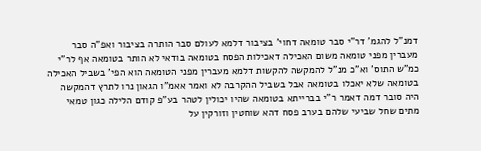דמנ"ל להגמ' דר"י סבר טומאה דחוי' בציבור דלמא לעולם סבר הותרה בציבור ואפ"ה סבר מעברין מפני טומאה משום האכילה דאכילות הפסח בטומאה בודאי לא הותר בטומאה אף לר"י כמ"ש התוס' וא"כ מנ"ל להמקשה להקשות דלמא מעברין מפני הטומאה הוא הפי' בשביל האכילה בטומאה שלא יאכלו בטומאה אבל בשביל ההקרבה לא ואמר אאמ"ו הגאון נרו לתרץ דהמקשה היה סובר דמה דאמר ר"י בברייתא בטומאה שהיו יכולין לטהר בע"פ קודם הלילה כגון טמאי מתים שחל שביעי שלהם בערב פסח דהא שוחטין וזורקין על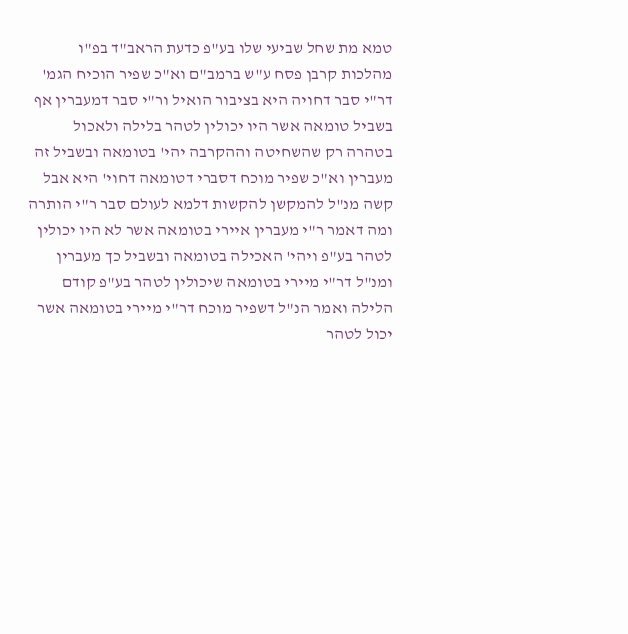טמא מת שחל שביעי שלו בע"פ כדעת הראב"ד בפ"ו מהלכות קרבן פסח ע"ש ברמב"ם וא"כ שפיר הוכיח הגמ' דר"י סבר דחויה היא בציבור הואיל ור"י סבר דמעברין אף בשביל טומאה אשר היו יכולין לטהר בלילה ולאכול בטהרה רק שהשחיטה וההקרבה יהי' בטומאה ובשביל זה מעברין וא"כ שפיר מוכח דסברי דטומאה דחוי' היא אבל קשה מנ"ל להמקשן להקשות דלמא לעולם סבר ר"י הותרה ומה דאמר ר"י מעברין איירי בטומאה אשר לא היו יכולין לטהר בע"פ ויהי' האכילה בטומאה ובשביל כך מעברין ומנ"ל דר"י מיירי בטומאה שיכולין לטהר בע"פ קודם הלילה ואמר הנ"ל דשפיר מוכח דר"י מיירי בטומאה אשר יכול לטהר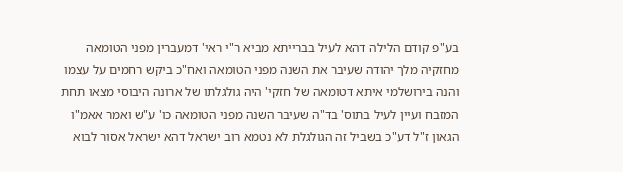בע"פ קודם הלילה דהא לעיל בברייתא מביא ר"י ראי' דמעברין מפני הטומאה מחזקיה מלך יהודה שעיבר את השנה מפני הטומאה ואח"כ ביקש רחמים על עצמו והנה בירושלמי איתא דטומאה של חזקי' היה גולגלתו של ארונה היבוסי מצאו תחת המזבח ועיין לעיל בתוס' בד"ה שעיבר השנה מפני הטומאה כו' ע"ש ואמר אאמ"ו הגאון ז"ל דע"כ בשביל זה הגולגלת לא נטמא רוב ישראל דהא ישראל אסור לבוא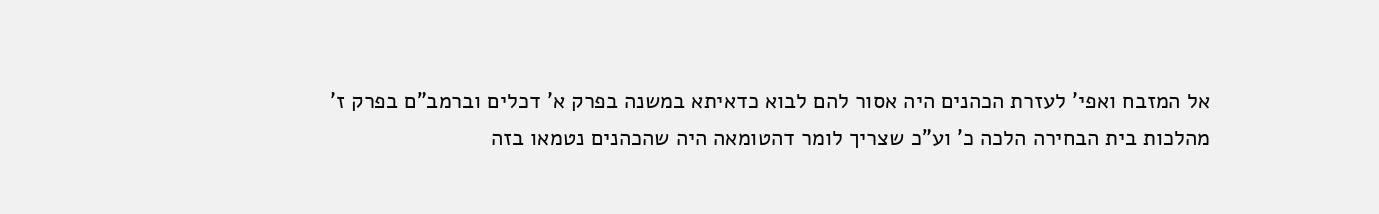אל המזבח ואפי' לעזרת הכהנים היה אסור להם לבוא כדאיתא במשנה בפרק א' דכלים וברמב"ם בפרק ז' מהלכות בית הבחירה הלכה כ' וע"כ שצריך לומר דהטומאה היה שהכהנים נטמאו בזה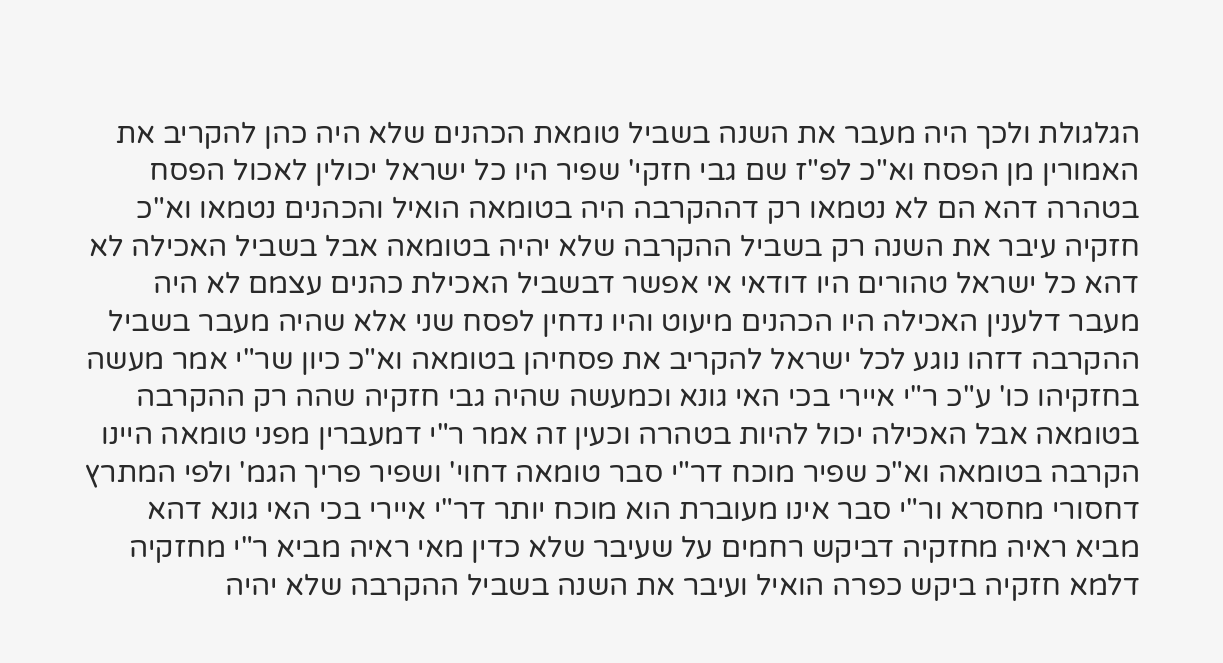הגלגולת ולכך היה מעבר את השנה בשביל טומאת הכהנים שלא היה כהן להקריב את האמורין מן הפסח וא"כ לפ"ז שם גבי חזקי' שפיר היו כל ישראל יכולין לאכול הפסח בטהרה דהא הם לא נטמאו רק דההקרבה היה בטומאה הואיל והכהנים נטמאו וא"כ חזקיה עיבר את השנה רק בשביל ההקרבה שלא יהיה בטומאה אבל בשביל האכילה לא דהא כל ישראל טהורים היו דודאי אי אפשר דבשביל האכילת כהנים עצמם לא היה מעבר דלענין האכילה היו הכהנים מיעוט והיו נדחין לפסח שני אלא שהיה מעבר בשביל ההקרבה דזהו נוגע לכל ישראל להקריב את פסחיהן בטומאה וא"כ כיון שר"י אמר מעשה בחזקיהו כו' ע"כ ר"י איירי בכי האי גונא וכמעשה שהיה גבי חזקיה שהה רק ההקרבה בטומאה אבל האכילה יכול להיות בטהרה וכעין זה אמר ר"י דמעברין מפני טומאה היינו הקרבה בטומאה וא"כ שפיר מוכח דר"י סבר טומאה דחוי' ושפיר פריך הגמ' ולפי המתרץ דחסורי מחסרא ור"י סבר אינו מעוברת הוא מוכח יותר דר"י איירי בכי האי גונא דהא מביא ראיה מחזקיה דביקש רחמים על שעיבר שלא כדין מאי ראיה מביא ר"י מחזקיה דלמא חזקיה ביקש כפרה הואיל ועיבר את השנה בשביל ההקרבה שלא יהיה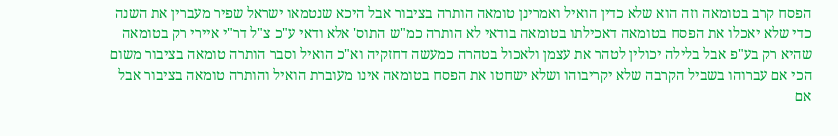הפסח קרב בטומאה וזה הוא שלא כדין הואיל ואמרינן טומאה הותרה בציבור אבל היכא שנטמאו ישראל שפיר מעברין את השנה כדי שלא יאכלו את הפסח בטומאה דאכילתו בטומאה בודאי לא הותרה כמ"ש התוס' אלא ודאי ע"כ צ"ל דר"י איירי רק בטומאה שהיא רק בע"פ אבל בלילה יכולין לטהר את עצמן ולאכול בטהרה כמעשה דחזקיה וא"כ הואיל וסבר הותרה טומאה בציבור משום הכי אם עברוהו בשביל הקרבה שלא יקריבוהו ושלא ישחטו את הפסח בטומאה אינו מעוברת הואיל והותרה טומאה בציבור אבל אם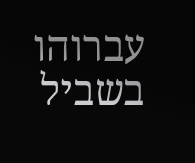עברוהו בשביל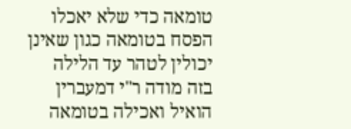טומאה כדי שלא יאכלו הפסח בטומאה כגון שאינן יכולין לטהר עד הלילה בזה מודה ר"י דמעברין הואיל ואכילה בטומאה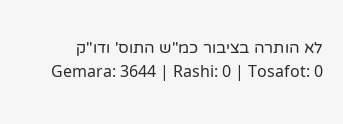לא הותרה בציבור כמ"ש התוס' ודו"ק
Gemara: 3644 | Rashi: 0 | Tosafot: 0